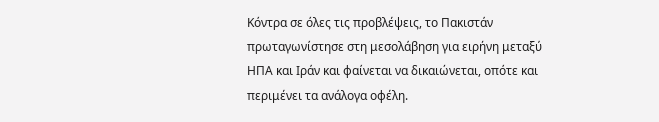Κόντρα σε όλες τις προβλέψεις, το Πακιστάν πρωταγωνίστησε στη μεσολάβηση για ειρήνη μεταξύ ΗΠΑ και Ιράν και φαίνεται να δικαιώνεται, οπότε και περιμένει τα ανάλογα οφέλη.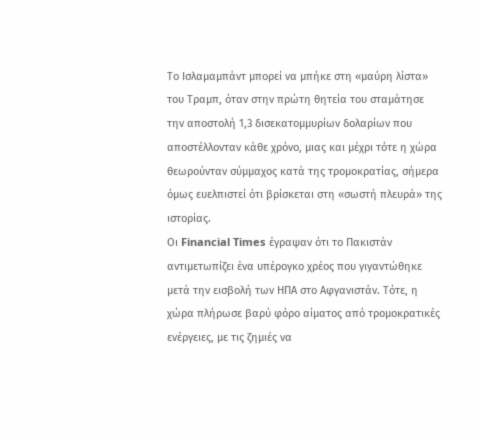Το Ισλαμαμπάντ μπορεί να μπήκε στη «μαύρη λίστα» του Τραμπ, όταν στην πρώτη θητεία του σταμάτησε την αποστολή 1,3 δισεκατομμυρίων δολαρίων που αποστέλλονταν κάθε χρόνο, μιας και μέχρι τότε η χώρα θεωρούνταν σύμμαχος κατά της τρομοκρατίας, σήμερα όμως ευελπιστεί ότι βρίσκεται στη «σωστή πλευρά» της ιστορίας.
Οι Financial Times έγραψαν ότι το Πακιστάν αντιμετωπίζει ένα υπέρογκο χρέος που γιγαντώθηκε μετά την εισβολή των ΗΠΑ στο Αφγανιστάν. Τότε, η χώρα πλήρωσε βαρύ φόρο αίματος από τρομοκρατικές ενέργειες, με τις ζημιές να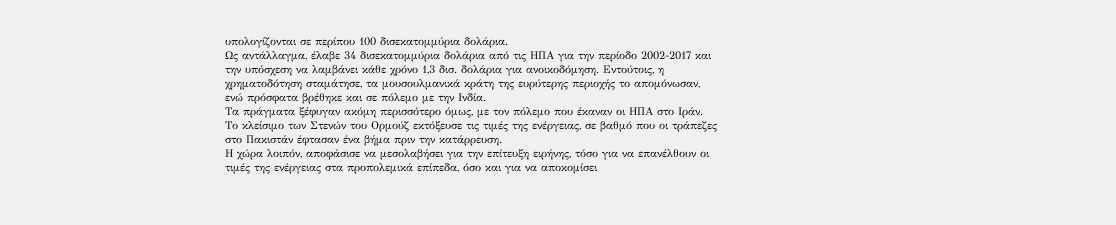υπολογίζονται σε περίπου 100 δισεκατομμύρια δολάρια.
Ως αντάλλαγμα, έλαβε 34 δισεκατομμύρια δολάρια από τις ΗΠΑ για την περίοδο 2002-2017 και την υπόσχεση να λαμβάνει κάθε χρόνο 1,3 δισ. δολάρια για ανοικοδόμηση. Εντούτοις, η χρηματοδότηση σταμάτησε, τα μουσουλμανικά κράτη της ευρύτερης περιοχής το απομόνωσαν, ενώ πρόσφατα βρέθηκε και σε πόλεμο με την Ινδία.
Τα πράγματα ξέφυγαν ακόμη περισσότερο όμως, με τον πόλεμο που έκαναν οι ΗΠΑ στο Ιράν. Το κλείσιμο των Στενών του Ορμούζ εκτόξευσε τις τιμές της ενέργειας, σε βαθμό που οι τράπεζες στο Πακιστάν έφτασαν ένα βήμα πριν την κατάρρευση.
Η χώρα λοιπόν, αποφάσισε να μεσολαβήσει για την επίτευξη ειρήνης, τόσο για να επανέλθουν οι τιμές της ενέργειας στα προπολεμικά επίπεδα, όσο και για να αποκομίσει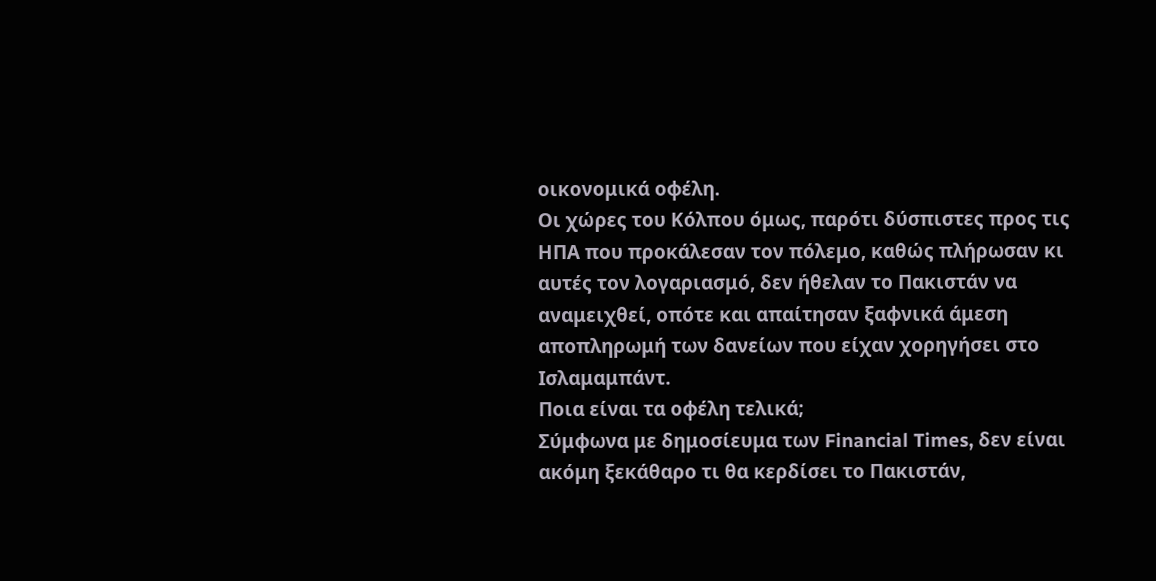οικονομικά οφέλη.
Οι χώρες του Κόλπου όμως, παρότι δύσπιστες προς τις ΗΠΑ που προκάλεσαν τον πόλεμο, καθώς πλήρωσαν κι αυτές τον λογαριασμό, δεν ήθελαν το Πακιστάν να αναμειχθεί, οπότε και απαίτησαν ξαφνικά άμεση αποπληρωμή των δανείων που είχαν χορηγήσει στο Ισλαμαμπάντ.
Ποια είναι τα οφέλη τελικά;
Σύμφωνα με δημοσίευμα των Financial Times, δεν είναι ακόμη ξεκάθαρο τι θα κερδίσει το Πακιστάν,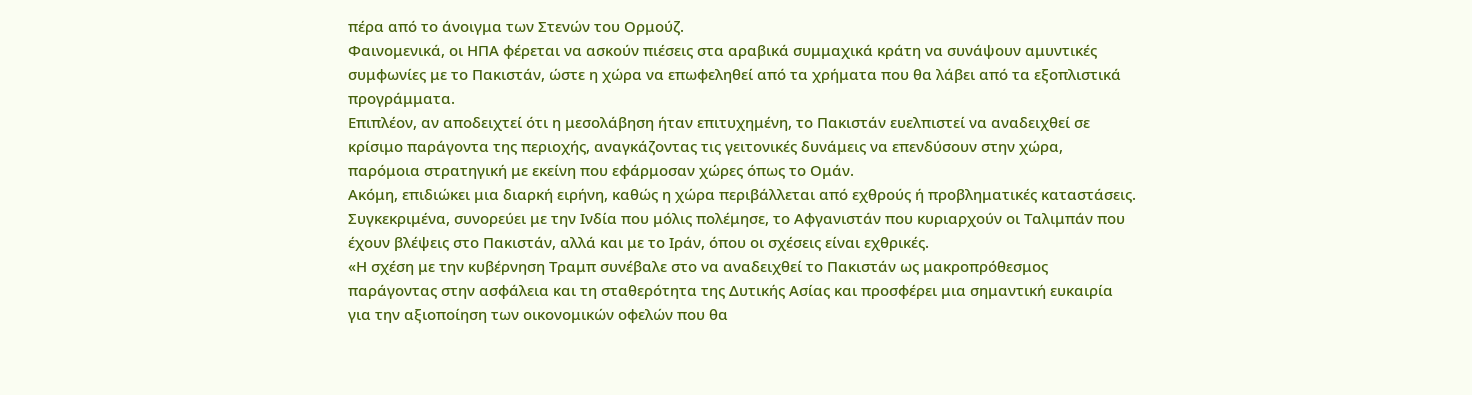πέρα από το άνοιγμα των Στενών του Ορμούζ.
Φαινομενικά, οι ΗΠΑ φέρεται να ασκούν πιέσεις στα αραβικά συμμαχικά κράτη να συνάψουν αμυντικές συμφωνίες με το Πακιστάν, ώστε η χώρα να επωφεληθεί από τα χρήματα που θα λάβει από τα εξοπλιστικά προγράμματα.
Επιπλέον, αν αποδειχτεί ότι η μεσολάβηση ήταν επιτυχημένη, το Πακιστάν ευελπιστεί να αναδειχθεί σε κρίσιμο παράγοντα της περιοχής, αναγκάζοντας τις γειτονικές δυνάμεις να επενδύσουν στην χώρα, παρόμοια στρατηγική με εκείνη που εφάρμοσαν χώρες όπως το Ομάν.
Ακόμη, επιδιώκει μια διαρκή ειρήνη, καθώς η χώρα περιβάλλεται από εχθρούς ή προβληματικές καταστάσεις. Συγκεκριμένα, συνορεύει με την Ινδία που μόλις πολέμησε, το Αφγανιστάν που κυριαρχούν οι Ταλιμπάν που έχουν βλέψεις στο Πακιστάν, αλλά και με το Ιράν, όπου οι σχέσεις είναι εχθρικές.
«Η σχέση με την κυβέρνηση Τραμπ συνέβαλε στο να αναδειχθεί το Πακιστάν ως μακροπρόθεσμος παράγοντας στην ασφάλεια και τη σταθερότητα της Δυτικής Ασίας και προσφέρει μια σημαντική ευκαιρία για την αξιοποίηση των οικονομικών οφελών που θα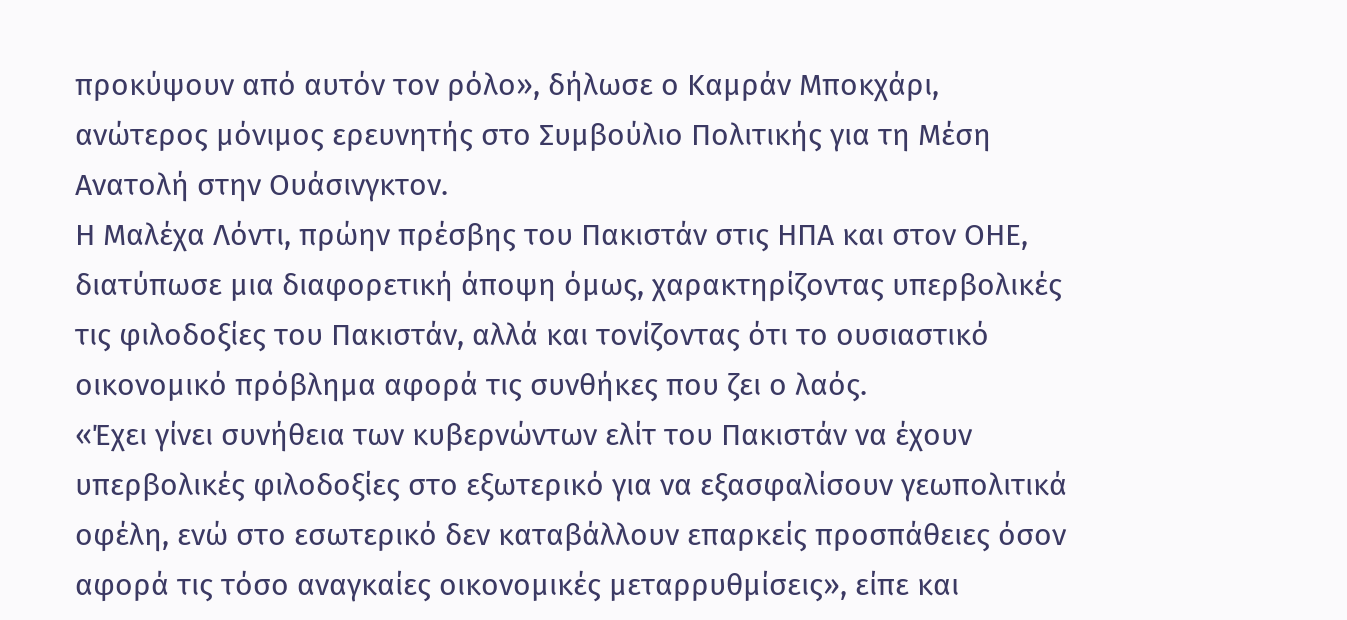προκύψουν από αυτόν τον ρόλο», δήλωσε ο Καμράν Μποκχάρι, ανώτερος μόνιμος ερευνητής στο Συμβούλιο Πολιτικής για τη Μέση Ανατολή στην Ουάσινγκτον.
Η Μαλέχα Λόντι, πρώην πρέσβης του Πακιστάν στις ΗΠΑ και στον ΟΗΕ, διατύπωσε μια διαφορετική άποψη όμως, χαρακτηρίζοντας υπερβολικές τις φιλοδοξίες του Πακιστάν, αλλά και τονίζοντας ότι το ουσιαστικό οικονομικό πρόβλημα αφορά τις συνθήκες που ζει ο λαός.
«Έχει γίνει συνήθεια των κυβερνώντων ελίτ του Πακιστάν να έχουν υπερβολικές φιλοδοξίες στο εξωτερικό για να εξασφαλίσουν γεωπολιτικά οφέλη, ενώ στο εσωτερικό δεν καταβάλλουν επαρκείς προσπάθειες όσον αφορά τις τόσο αναγκαίες οικονομικές μεταρρυθμίσεις», είπε και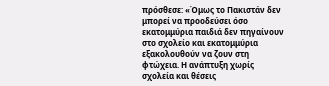πρόσθεσε: «Όμως το Πακιστάν δεν μπορεί να προοδεύσει όσο εκατομμύρια παιδιά δεν πηγαίνουν στο σχολείο και εκατομμύρια εξακολουθούν να ζουν στη φτώχεια. Η ανάπτυξη χωρίς σχολεία και θέσεις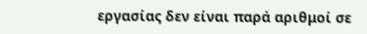εργασίας δεν είναι παρά αριθμοί σε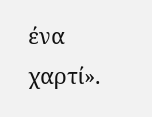ένα χαρτί».